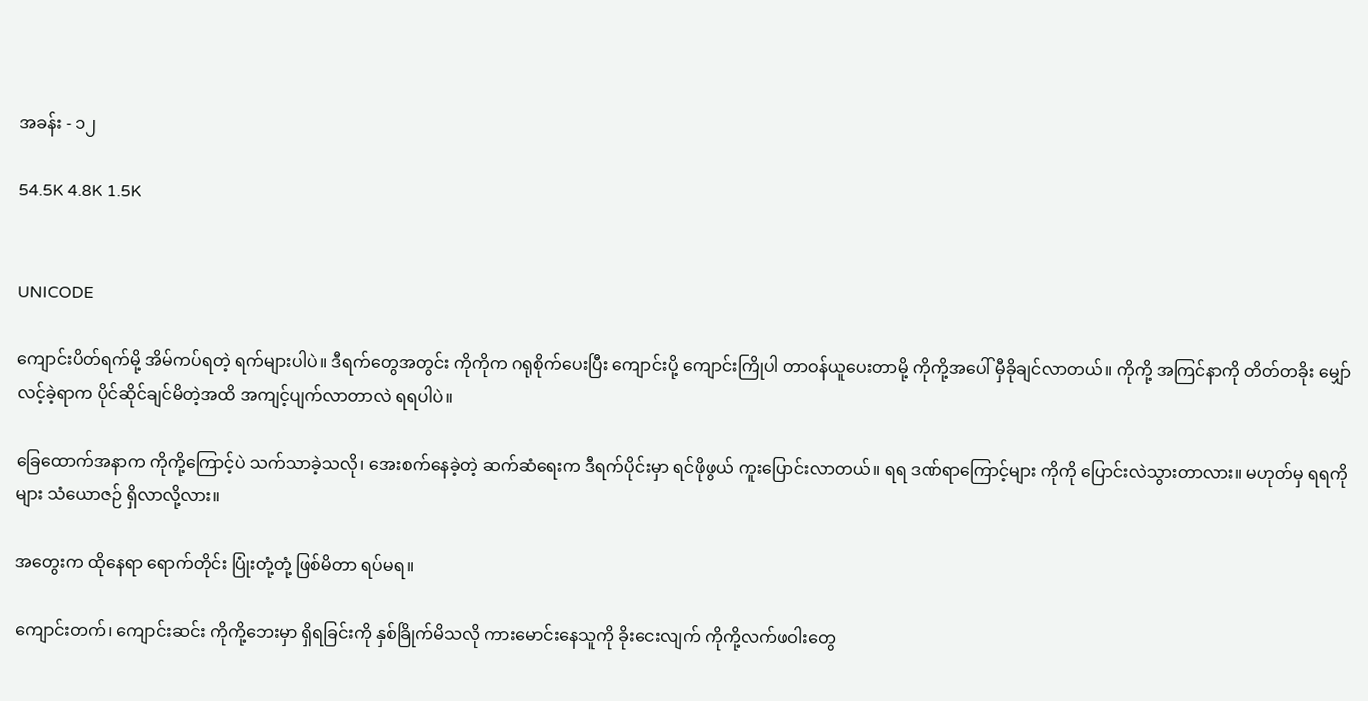အခန်း - ၁၂

54.5K 4.8K 1.5K


UNICODE

ကျောင်းပိတ်ရက်မို့ အိမ်ကပ်ရတဲ့ ရက်များပါပဲ။ ဒီရက်တွေအတွင်း ကိုကိုက ဂရုစိုက်ပေးပြီး ကျောင်းပို့ ကျောင်းကြိုပါ တာဝန်ယူပေးတာမို့ ကိုကို့အပေါ် မှီခိုချင်လာတယ်။ ကိုကို့ အကြင်နာကို တိတ်တခိုး မျှော်လင့်ခဲ့ရာက ပိုင်ဆိုင်ချင်မိတဲ့အထိ အကျင့်ပျက်လာတာလဲ ရရပါပဲ။

ခြေထောက်အနာက ကိုကို့ကြောင့်ပဲ သက်သာခဲ့သလို၊ အေးစက်နေခဲ့တဲ့ ဆက်ဆံရေးက ဒီရက်ပိုင်းမှာ ရင်ဖိုဖွယ် ကူးပြောင်းလာတယ်။ ရရ ဒဏ်ရာကြောင့်များ ကိုကို ပြောင်းလဲသွားတာလား။ မဟုတ်မှ ရရကိုများ သံယောဇဉ် ရှိလာလို့လား။

အတွေးက ထိုနေရာ ရောက်တိုင်း ပြုံးတုံ့တုံ့ ဖြစ်မိတာ ရပ်မရ။

ကျောင်းတက်၊ ကျောင်းဆင်း ကိုကို့ဘေးမှာ ရှိရခြင်းကို နှစ်ခြိုက်မိသလို ကားမောင်းနေသူကို ခိုးငေးလျက် ကိုကို့လက်ဖဝါးတွေ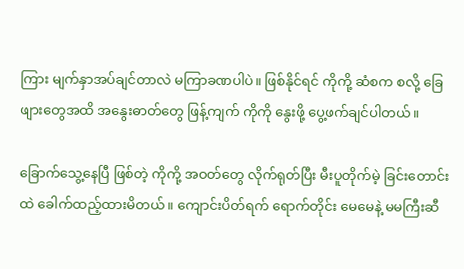ကြား မျက်နှာအပ်ချင်တာလဲ မကြာခဏပါပဲ။ ဖြစ်နိုင်ရင် ကိုကို့ ဆံစက စလို့ ခြေဖျားတွေအထိ အနွေးဓာတ်တွေ ဖြန့်ကျက် ကိုကို နွေးဖို့ ပွေ့ဖက်ချင်ပါတယ်။

ခြောက်သွေ့နေပြီ ဖြစ်တဲ့ ကိုကို့ အဝတ်တွေ လိုက်ရုတ်ပြီး မီးပူတိုက်မဲ့ ခြင်းတောင်းထဲ ခေါက်ထည့်ထားမိတယ်။ ကျောင်းပိတ်ရက် ရောက်တိုင်း မေမေနဲ့ မမကြီးဆီ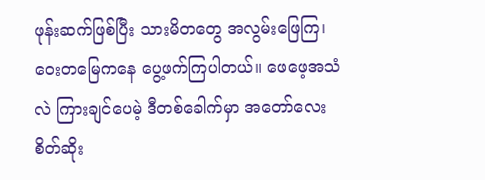ဖုန်းဆက်ဖြစ်ပြီး သားမိတတွေ အလွမ်းဖြေကြ၊ ဝေးတမြေကနေ ပွေ့ဖက်ကြပါတယ်။ ဖေဖေ့အသံလဲ ကြားချင်ပေမဲ့ ဒီတစ်ခေါက်မှာ အတော်လေး စိတ်ဆိုး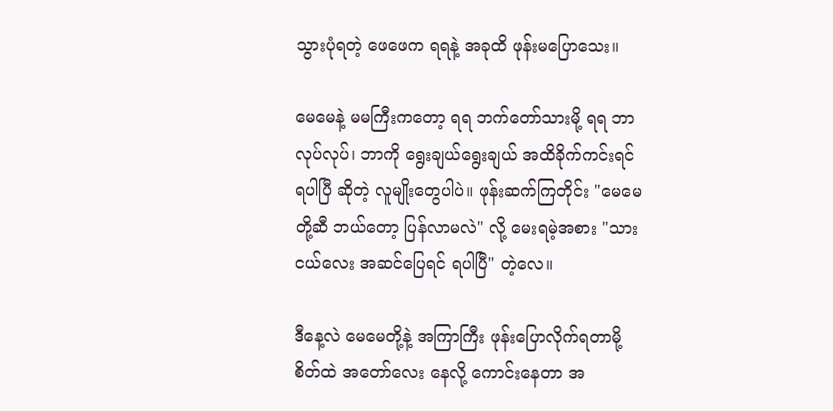သွားပုံရတဲ့ ဖေဖေက ရရနဲ့ အခုထိ ဖုန်းမပြောသေး။

မေမေနဲ့ မမကြီးကတော့ ရရ ဘက်တော်သားမို့ ရရ ဘာလုပ်လုပ်၊ ဘာကို ရွေးချယ်ရွေးချယ် အထိခိုက်ကင်းရင် ရပါပြီ ဆိုတဲ့ လူမျိုးတွေပါပဲ။ ဖုန်းဆက်ကြတိုင်း "မေမေတို့ဆီ ဘယ်တော့ ပြန်လာမလဲ" လို့ မေးရမဲ့အစား "သားငယ်လေး အဆင်ပြေရင် ရပါပြီ" တဲ့လေ။

ဒီနေ့လဲ မေမေတို့နဲ့ အကြာကြီး ဖုန်းပြောလိုက်ရတာမို့ စိတ်ထဲ အတော်လေး နေလို့ ကောင်းနေတာ အ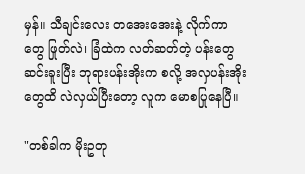မှန်။ သီချင်းလေး တအေးအေးနဲ့ လိုက်ကာတွေ ဖြုတ်လဲ၊ ခြံထဲက လတ်ဆတ်တဲ့ ပန်းတွေ ဆင်းခူးပြီး ဘုရားပန်းအိုးက စလို့ အလှပန်းအိုးတွေထိ လဲလှယ်ပြီးတော့ လူက မောစပြုနေပြီ။

"တစ်ခါက မိုးဥတု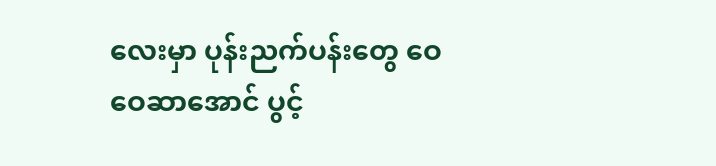လေးမှာ ပုန်းညက်ပန်းတွေ ဝေဝေဆာအောင် ပွင့်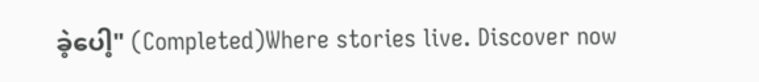ခဲ့ပေါ့" (Completed)Where stories live. Discover now